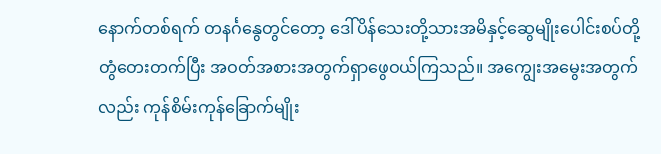နောက်တစ်ရက် တနင်္ဂနွေတွင်တော့ ဒေါ်ပိန်သေးတို့သားအမိနှင့်ဆွေမျိုးပေါင်းစပ်တို့ တွံတေးတက်ပြီး အဝတ်အစားအတွက်ရှာဖွေဝယ်ကြသည်။ အကျွေးအမွေးအတွက်လည်း ကုန်စိမ်းကုန်ခြောက်မျိုး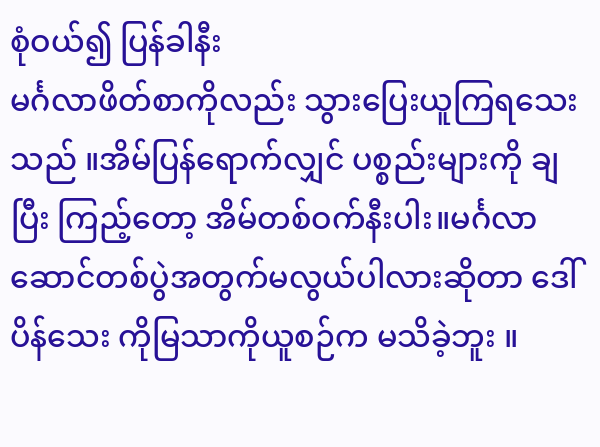စုံဝယ်၍ ပြန်ခါနီး
မင်္ဂလာဖိတ်စာကိုလည်း သွားပြေးယူကြရသေးသည် ။အိမ်ပြန်ရောက်လျှင် ပစ္စည်းများကို ချပြီး ကြည့်တော့ အိမ်တစ်ဝက်နီးပါး။မင်္ဂလာဆောင်တစ်ပွဲအတွက်မလွယ်ပါလားဆိုတာ ဒေါ်ပိန်သေး ကိုမြသာကိုယူစဉ်က မသိခဲ့ဘူး ။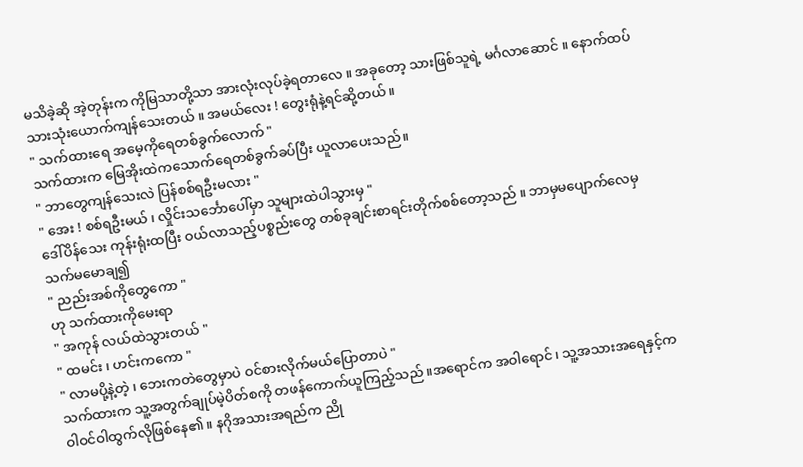မသိခဲ့ဆို အဲ့တုန်းက ကိုမြသာတို့သာ အားလုံးလုပ်ခဲ့ရတာလေ ။ အခုတော့ သားဖြစ်သူရဲ့ မင်္ဂလာဆောင် ။ နောက်ထပ် သားသုံးယောက်ကျန်သေးတယ် ။ အမယ်လေး ! တွေးရုံနဲ့ရင်ဆို့တယ် ။
" သက်ထားရေ အမေ့ကိုရေတစ်ခွက်လောက် "
သက်ထားက မြေအိုးထဲကသောက်ရေတစ်ခွက်ခပ်ပြီး ယူလာပေးသည်။
" ဘာတွေကျန်သေးလဲ ပြန်စစ်ရဦးမလား "
" အေး ! စစ်ရဦးမယ် ၊ လှိုင်းသင်္ဘောပေါ်မှာ သူများထဲပါသွားမှ "
ဒေါ်ပိန်သေး ကုန်းရုံးထပြီး ဝယ်လာသည့်ပစ္စည်းတွေ တစ်ခုချင်းစာရင်းတိုက်စစ်တော့သည် ။ ဘာမှမပျောက်လေမှ သက်မမောချ၍
" ညည်းအစ်ကိုတွေကော "
ဟု သက်ထားကိုမေးရာ
" အကုန် လယ်ထဲသွားတယ် "
" ထမင်း ၊ ဟင်းကကော "
" လာမပို့နဲ့တဲ့ ၊ ဘေးကတဲတွေမှာပဲ ဝင်စားလိုက်မယ်ပြောတာပဲ "
သက်ထားက သူ့အတွက်ချုပ်မဲ့ပိတ်စကို တဖန်ကောက်ယူကြည့်သည် ။အရောင်က အဝါရောင် ၊ သူ့အသားအရေနှင့်က ဝါဝင်ဝါထွက်လိုဖြစ်နေ၏ ။ နဂိုအသားအရည်က ညို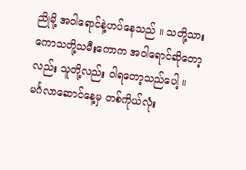ညိုမို့ အဝါရောင်နဲ့ဟပ်နေသည် ။ သတို့သားကောသတို့သမီးကောက အဝါရောင်ဆိုတော့လည်း သူတို့လည်း ဝါရတော့သည်ပေါ့ ။ မင်္ဂလာဆောင်နေ့မှ တစ်ကိုယ်လုံး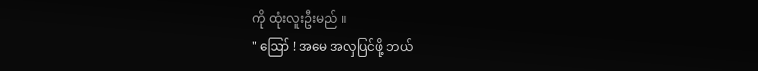ကို ထုံးလူးဦးမည် ။
" ဪ ! အမေ အလှပြင်ဖို့ ဘယ်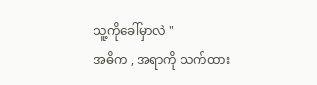သူ့ကိုခေါ်မှာလဲ "
အဓိက , အရာကို သက်ထား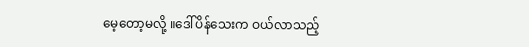မေ့တော့မလို့ ။ဒေါ်ပိန်သေးက ဝယ်လာသည့်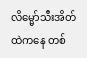လိမ္မော်သီးအိတ်ထဲကနေ တစ်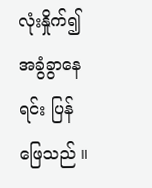လုံးနှိုက်၍ အခွံခွာနေရင်း ပြန်ဖြေသည် ။